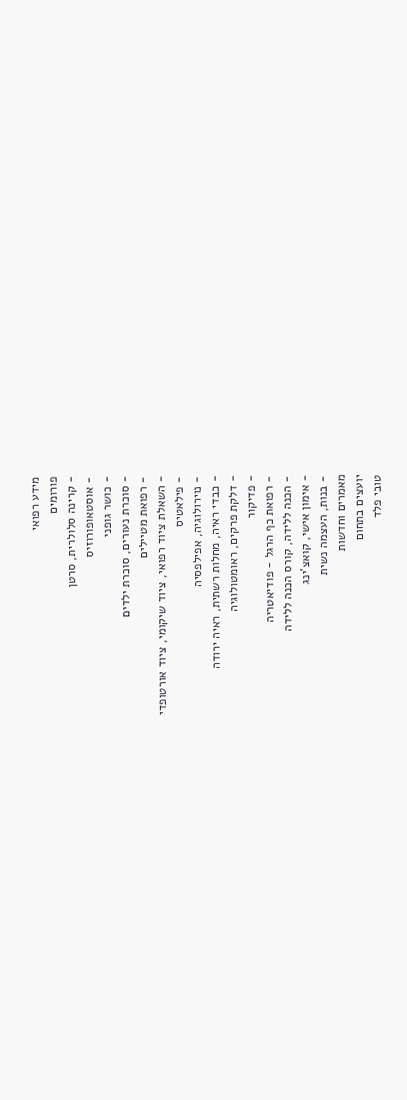מידע רפואי
פורומים
- קרינה סלולרית, סרטן
- אוסטאופורוזיס
- כושר גופני
- סוכרת נעורים, סוכרת ילדים
- רפואת מטיילים
- השאלת ציוד רפואי, ציוד שיקומי, ציוד אורטופדי
- פילאטיס
- נוירולוגיה, אפילפסיה
- כבדי ראיה, מחלות רשתית, ראיה ירודה
- דלקת פרקים, ראומטולוגיה
- פדיקור
- רפואת כף הרגל - פודיאטריה
- הכנה ללידה, קורס הכנה ללידה
- אימון אישי, קואצ'ינג
- בנות, העצמה נשית
מאמרים וחדשות
יועצים בתחום
טובי פלד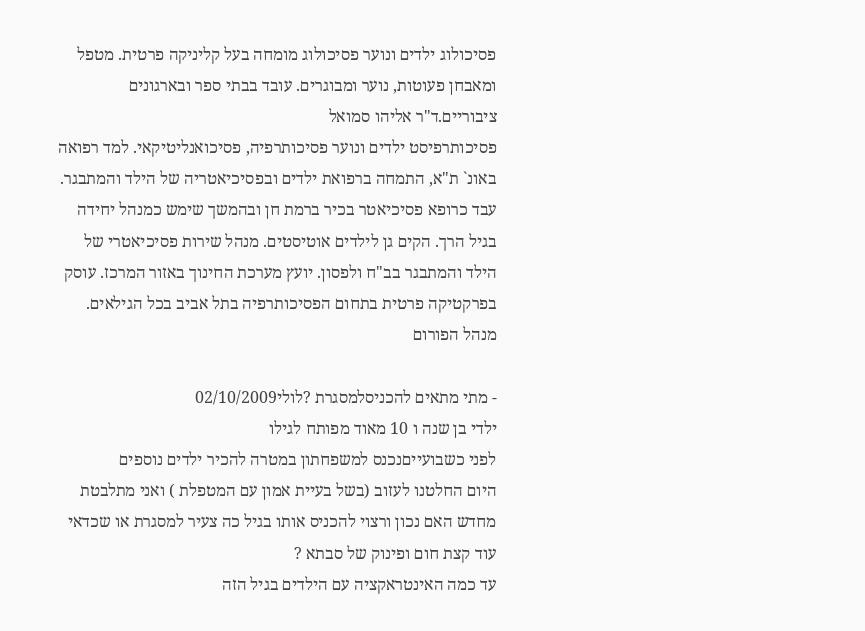פסיכולוג ילדים ונוער פסיכולוג מומחה בעל קליניקה פרטית. מטפל ומאבחן פעוטות, נוער ומבוגרים. עובד בבתי ספר ובארגונים ציבוריים.ד"ר אליהו סמואל
פסיכותרפיסט ילדים ונוער פסיכותרפיה, פסיכואנליטיקאי. למד רפואה באונ` ת"א, התמחה ברפואת ילדים ובפסיכיאטריה של הילד והמתבגר. עבד כרופא פסיכיאטר בכיר ברמת חן ובהמשך שימש כמנהל יחידה בגיל הרך. הקים גן לילדים אוטיסטים. מנהל שירות פסיכיאטרי של הילד והמתבגר בב"ח ולפסון. יועץ מערכת החינוך באזור המרכז. עוסק בפרקטיקה פרטית בתחום הפסיכותרפיה בתל אביב בכל הגילאים.
מנהל הפורום

- מתי מתאים להכניסלמסגרת ?לולי02/10/2009
ילדי בן שנה ו 10 מאוד מפותח לגילו
לפני כשבועייםנכנס למשפחתון במטרה להכיר ילדים נוספים
היום החלטנו לעזוב (בשל בעיית אמון עם המטפלת ) ואני מתלבטת מחדש האם נכון ורצוי להכניס אותו בגיל כה צעיר למסגרת או שכדאי עוד קצת חום ופינוק של סבתא ?
עד כמה האינטראקציה עם הילדים בגיל הזה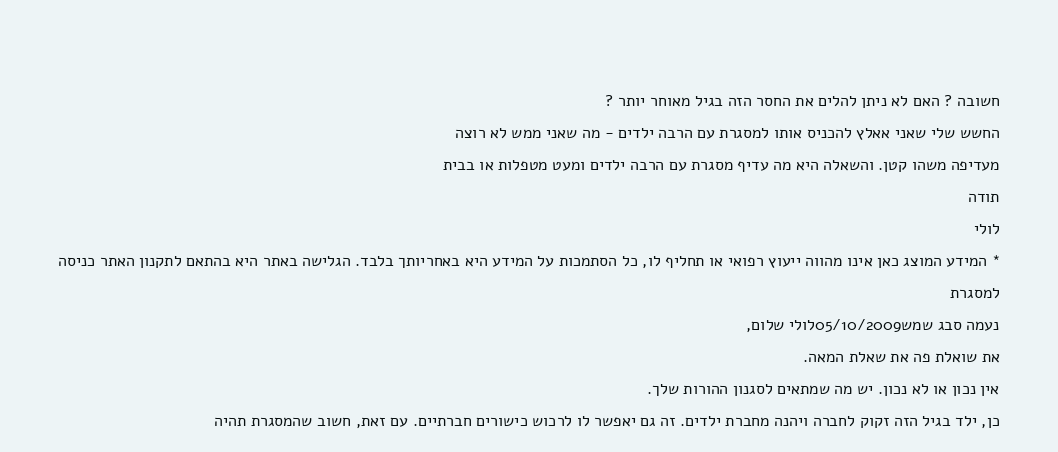חשובה ? האם לא ניתן להלים את החסר הזה בגיל מאוחר יותר ?
החשש שלי שאני אאלץ להכניס אותו למסגרת עם הרבה ילדים - מה שאני ממש לא רוצה
מעדיפה משהו קטן. והשאלה היא מה עדיף מסגרת עם הרבה ילדים ומעט מטפלות או בבית
תודה
לולי
* המידע המוצג כאן אינו מהווה ייעוץ רפואי או תחליף לו, כל הסתמכות על המידע היא באחריותך בלבד. הגלישה באתר היא בהתאם לתקנון האתר כניסה למסגרת
נעמה סבג שמש05/10/2009לולי שלום,
את שואלת פה את שאלת המאה.
אין נכון או לא נכון. יש מה שמתאים לסגנון ההורות שלך.
כן, ילד בגיל הזה זקוק לחברה ויהנה מחברת ילדים. זה גם יאפשר לו לרכוש כישורים חברתיים. עם זאת, חשוב שהמסגרת תהיה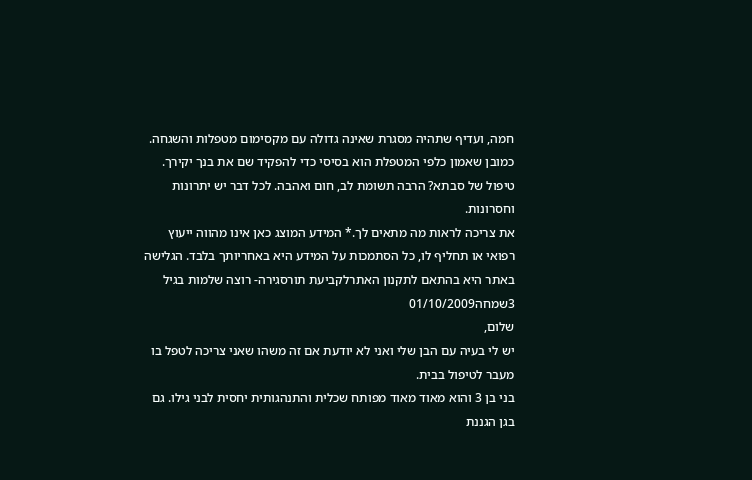חמה, ועדיף שתהיה מסגרת שאינה גדולה עם מקסימום מטפלות והשגחה.
כמובן שאמון כלפי המטפלת הוא בסיסי כדי להפקיד שם את בנך יקירך.
טיפול של סבתא? הרבה תשומת לב, חום ואהבה. לכל דבר יש יתרונות וחסרונות.
את צריכה לראות מה מתאים לך.* המידע המוצג כאן אינו מהווה ייעוץ רפואי או תחליף לו, כל הסתמכות על המידע היא באחריותך בלבד. הגלישה באתר היא בהתאם לתקנון האתרלקביעת תורסגירה- רוצה שלמות בגיל 3שמחה01/10/2009
שלום,
יש לי בעיה עם הבן שלי ואני לא יודעת אם זה משהו שאני צריכה לטפל בו מעבר לטיפול בבית.
בני בן 3 והוא מאוד מאוד מפותח שכלית והתנהגותית יחסית לבני גילו. גם בגן הגננת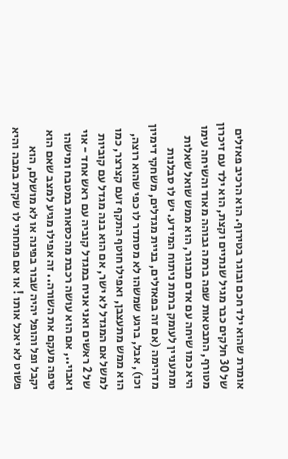אומרת שהוא ילד חכם ובוגר בטירוף. הוא הרכיב פאזלים של 30 חלקים כבר מגיל שנתיים וקצת, הוא ילד עם זיכרון מטורף, התבטאות שפה ברמה גבוהה מאוד והשיחה עימו היא כמו שיחה עם אדם מבוגר, הוא ממש שואל שאלות ומתעניין לעומק ברמת ניתוח המידע. יש לו סבלנות מדהימה (אם זה בפאזלים, בניית מגדלים, משחקי דימיון וכו), אבל, ברגע שמשהו לא מסתדר לו כפי שהוא רוצה, הוא ממש מתעצבן, ואפילו חוטף התקף זעם קצרצר, כמו למשל אם המגדל לא ישר, אם הוא בנה מגדל עם קוביות של 2 ראשים ואני אניח במגדל קוביה עם ראש אחד - אוי ואבוי.., אם הוא עושה רכבת מהכסאות במטבח ומישהו טיפה מעקם את השורה.. זה אפילו מגיע למצב שאם הוא יקבל ופל והופל יהיה שבור בפינה או לא מושלם, הוא פשוט לא יאכל אותו ! או אם פתחתי לו שקית במבה והיא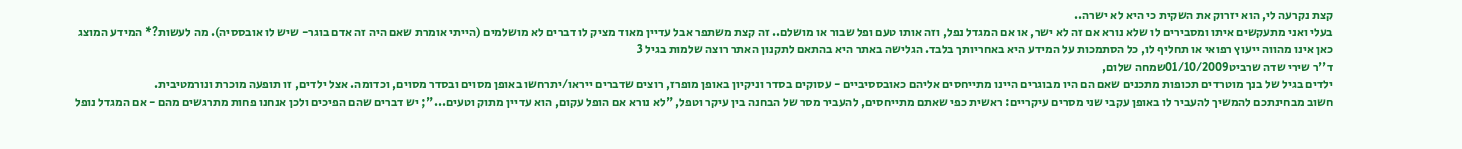קצת נקרעה לי, הוא יזרוק את השקית כי היא לא ישרה..
בעלי ואני מתעקשים איתו ומסבירים לו שלא נורא אם זה לא ישר, או אם המגדל נפל, וזה אותו טעם ופל שבור או מושלם.. זה קצת משתפר אבל עדיין מאוד מציק לו דברים לא מושלמים (הייתי אומרת שאם היה זה אדם בוגר- שיש לו אובססיה). מה לעשות?* המידע המוצג כאן אינו מהווה ייעוץ רפואי או תחליף לו, כל הסתמכות על המידע היא באחריותך בלבד. הגלישה באתר היא בהתאם לתקנון האתר רוצה שלמות בגיל 3
ד''ר שירי שדה שרביט01/10/2009שמחה שלום,
ילדים בגיל של בנך מוטרדים תכופות מתכנים שאם הם היו מבוגרים היינו מתייחסים אליהם כאובססיביים - עסוקים בסדר וניקיון באופן מופרז, רוצים שדברים ייראו/יתרחשו באופן מסוים ובסדר מסוים, וכדומה. אצל ילדים, זו תופעה מוכרת ונורמטיבית.
חשוב מבחינתכם להמשיך להעביר לו באופן עקבי שני מסרים עיקריים: ראשית כפי שאתם מתייחסים, להעביר מסר של הבחנה בין עיקר וטפל, "לא נורא אם הופל עקום, הוא עדיין מתוק וטעים..."; יש דברים שהם הפיכים ולכן אנחנו פחות מתרגשים מהם - אם המגדל נופל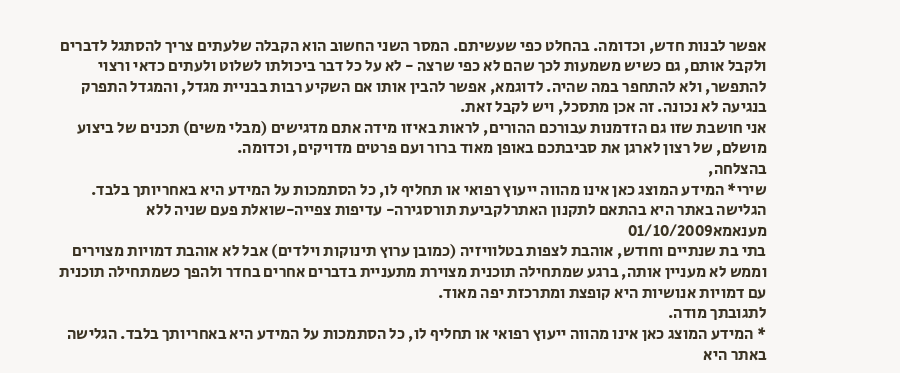אפשר לבנות חדש, וכדומה. בהחלט כפי שעשיתם. המסר השני החשוב הוא הקבלה שלעתים צריך להסתגל לדברים ולקבל אותם, גם כשיש משמעות לכך שהם לא כפי שרצה - לא על כל דבר ביכולתו לשלוט ולעתים כדאי ורצוי להתפשר, ולא להתחפר במה שהיה. לדוגמא, אפשר להבין אותו אם השקיע רבות בבניית מגדל, והמגדל התפרק בנגיעה לא נכונה. זה אכן מתסכל, ויש לקבל זאת.
אני חושבת שזו גם הזדמנות עבורכם ההורים, לראות באיזו מידה אתם מדגישים (מבלי משים) תכנים של ביצוע מושלם, של רצון לארגן את סביבתכם באופן מאוד ברור ועם פרטים מדויקים, וכדומה.
בהצלחה,
שירי* המידע המוצג כאן אינו מהווה ייעוץ רפואי או תחליף לו, כל הסתמכות על המידע היא באחריותך בלבד. הגלישה באתר היא בהתאם לתקנון האתרלקביעת תורסגירה- עדיפות צפייה-שואלת פעם שניה ללא מענאמא01/10/2009
בתי בת שנתיים וחודש, אוהבת לצפות בטלוויזיה (כמובן ערוץ תינוקות וילדים) אבל לא אוהבת דמויות מצוירים וממש לא מעניין אותה, ברגע שמתחילה תוכנית מצוירת מתעניית בדברים אחרים בחדר ולהפך כשמתחילה תוכנית עם דמויות אנושיות היא קופצת ומתרכזת יפה מאוד.
לתגובתך מודה.
* המידע המוצג כאן אינו מהווה ייעוץ רפואי או תחליף לו, כל הסתמכות על המידע היא באחריותך בלבד. הגלישה באתר היא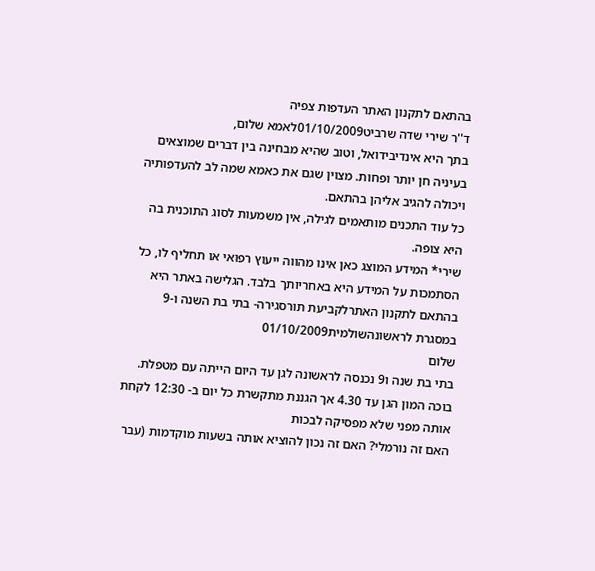בהתאם לתקנון האתר העדפות צפיה
ד''ר שירי שדה שרביט01/10/2009לאמא שלום,
בתך היא אינדיבידואל, וטוב שהיא מבחינה בין דברים שמוצאים בעיניה חן יותר ופחות. מצוין שגם את כאמא שמה לב להעדפותיה ויכולה להגיב אליהן בהתאם.
כל עוד התכנים מותאמים לגילה, אין משמעות לסוג התוכנית בה היא צופה.
שירי* המידע המוצג כאן אינו מהווה ייעוץ רפואי או תחליף לו, כל הסתמכות על המידע היא באחריותך בלבד. הגלישה באתר היא בהתאם לתקנון האתרלקביעת תורסגירה- בתי בת השנה ו-9 במסגרת לראשונהשולמית01/10/2009
שלום
בתי בת שנה ו9 נכנסה לראשונה לגן עד היום הייתה עם מטפלת.
בוכה המון הגן עד 4.30 אך הגננת מתקשרת כל יום ב- 12:30 לקחת אותה מפני שלא מפסיקה לבכות
האם זה נורמלי? האם זה נכון להוציא אותה בשעות מוקדמות (עבר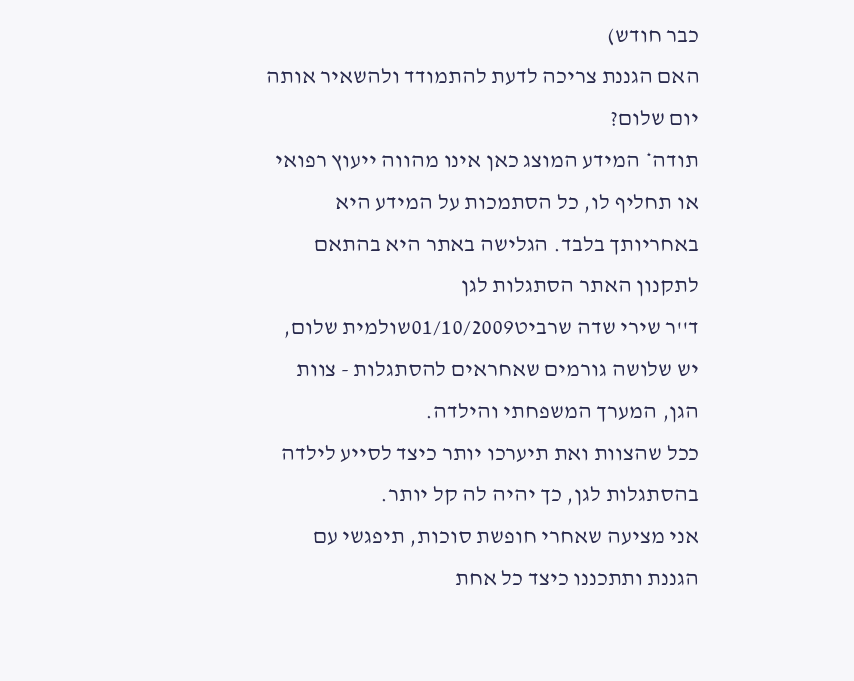כבר חודש)
האם הגננת צריכה לדעת להתמודד ולהשאיר אותה יום שלום?
תודה* המידע המוצג כאן אינו מהווה ייעוץ רפואי או תחליף לו, כל הסתמכות על המידע היא באחריותך בלבד. הגלישה באתר היא בהתאם לתקנון האתר הסתגלות לגן
ד''ר שירי שדה שרביט01/10/2009שולמית שלום,
יש שלושה גורמים שאחראים להסתגלות - צוות הגן, המערך המשפחתי והילדה.
ככל שהצוות ואת תיערכו יותר כיצד לסייע לילדה בהסתגלות לגן, כך יהיה לה קל יותר.
אני מציעה שאחרי חופשת סוכות, תיפגשי עם הגננת ותתכננו כיצד כל אחת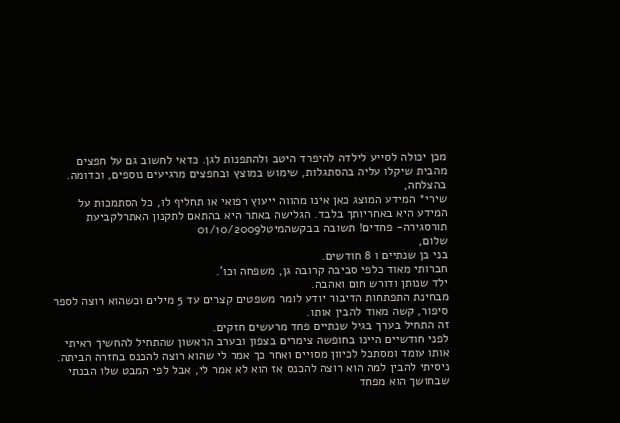מכן יכולה לסייע לילדה להיפרד היטב ולהתפנות לגן. כדאי לחשוב גם על חפצים מהבית שיקלו עליה בהסתגלות, שימוש במוצץ ובחפצים מרגיעים נוספים, וכדומה.
בהצלחה,
שירי* המידע המוצג כאן אינו מהווה ייעוץ רפואי או תחליף לו, כל הסתמכות על המידע היא באחריותך בלבד. הגלישה באתר היא בהתאם לתקנון האתרלקביעת תורסגירה- פחדים! תשובה בבקשהמיטל01/10/2009
שלום,
בני בן שנתיים ו 8 חודשים.
חברותי מאוד כלפי סביבה קרובה גן, משפחה וכו'.
ילד שנותן ודורש חום ואהבה.
מבחינת התפתחות הדיבור יודע לומר משפטים קצרים עד 5 מילים וכשהוא רוצה לספר סיפור, קשה מאוד להבין אותו.
זה התחיל בערך בגיל שנתיים פחד מרעשים חזקים.
לפני חודשיים היינו בחופשה צימרים בצפון ובערב הראשון שהתחיל להחשיך ראיתי אותו עומד ומסתכל לכיוון מסויים ואחר כך אמר לי שהוא רוצה להכנס בחזרה הביתה.
ניסיתי להבין למה הוא רוצה להכנס אז הוא לא אמר לי, אבל לפי המבט שלו הבנתי שבחושך הוא מפחד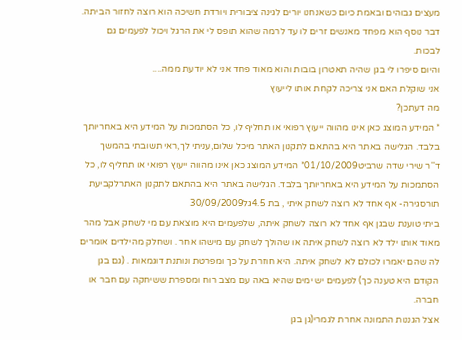מעצים גבוהים ובאמת כיום כשאנחנו יורים לגינה ציבורית ויורדת חשיכה הוא רוצה לחזור הביתה.
דבר נוסף הוא מפחד מאנשים זרים לו עד לרמה שהוא תופס לי את הרגל ויכול לפעמים גם לבכות.
והיום סיפרו לי בגן שהיה תאטרון בובות והוא מאוד פחד אני לא יודעת ממה....
אני שוקלת האם אני צריכה לקחת אותו לייעוץ
מה דעתכן?
* המידע המוצג כאן אינו מהווה ייעוץ רפואי או תחליף לו, כל הסתמכות על המידע היא באחריותך בלבד. הגלישה באתר היא בהתאם לתקנון האתר מיכל שלום,עניתי לך,ראי תשובתי בהמשך
ד''ר שירי שדה שרביט01/10/2009* המידע המוצג כאן אינו מהווה ייעוץ רפואי או תחליף לו, כל הסתמכות על המידע היא באחריותך בלבד. הגלישה באתר היא בהתאם לתקנון האתרלקביעת תורסגירה- אף אחד לא רוצה לשחק איתי , בת 4.5גל30/09/2009
ביתי טוענת שבגן אף אחד לא רוצה לשחק איתה, שלפעמים היא מוצאת עם מי לשחק אבל מהר מאוד אותו ילד לא רוצה לשחק איתה או שהולך לשחק עם מישהו אחר . ושחלק מהילדים אומרים לה שהם יאמרו לכולם לא לשחק איתה. היא חוזרת על כך ומפרטת ונותנת דוגמאות . (גם בגן הקודם היא טענה כך) לפעמים יש ימים שהיא באה עם מצב רוח ומספרת ששיחקה עם חבר או חברה.
אצל הגננות התמונה אחרת לגמרי(גן בגן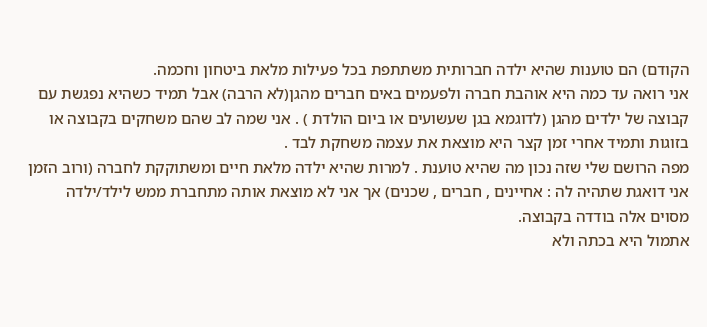הקודם) הם טוענות שהיא ילדה חברותית משתתפת בכל פעילות מלאת ביטחון וחכמה.
אני רואה עד כמה היא אוהבת חברה ולפעמים באים חברים מהגן(לא הרבה) אבל תמיד כשהיא נפגשת עם קבוצה של ילדים מהגן (לדוגמא בגן שעשועים או ביום הולדת ) . אני שמה לב שהם משחקים בקבוצה או בזוגות ותמיד אחרי זמן קצר היא מוצאת את עצמה משחקת לבד .
מפה הרושם שלי שזה נכון מה שהיא טוענת . למרות שהיא ילדה מלאת חיים ומשתוקקת לחברה (ורוב הזמן אני דואגת שתהיה לה : אחיינים , חברים , שכנים) אך אני לא מוצאת אותה מתחברת ממש לילד/ילדה מסוים אלה בודדה בקבוצה.
אתמול היא בכתה ולא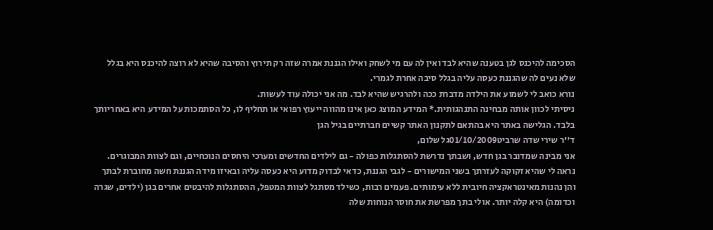הסכימה להיכנס לגן בטענה שהיא לבד ואין לה עם מי לשחק ואילו הגננת אמרה שזה רק תירוץ והסיבה שהיא לא רוצה להיכנס היא בגלל שלא נעים לה שהגננת כעסה עליה בגלל סיבה אחרת לגמרי.
נורא כואב לי לשמוע את הילדה מדברת ככה ולהרגיש שהיא לבד. מה אני יכולה עוד לעשות.
ניסיתי לכוון אותה מבחינה התנהגותית.* המידע המוצג כאן אינו מהווה ייעוץ רפואי או תחליף לו, כל הסתמכות על המידע היא באחריותך בלבד. הגלישה באתר היא בהתאם לתקנון האתר קשיים חברתיים בגיל הגן
ד''ר שירי שדה שרביט01/10/2009גל שלום,
אני מבינה שמדובר בגן חדש, ושבתך נדרשת להסתגלות כפולה - גם לילדים החדשים ומערכי היחסים הנוכחיים, וגם לצוות המבוגרים.
נראה לי שהיא זקוקה לעזרתך בשני המישורים - לגבי הגננת, כדאי לבדוק מדוע היא כעסה עליה ובאיזו מידה הגננת חשה מחוברת לבתך והן נהנות מאינטראקציה חיובית ללא עימותים. פעמים רבות, כשילד מסתגל לצוות המטפל, ההסתגלות להיבטים אחרים בגן (ילדים, שגרה וכדומה) היא קלה יותר. אולי בתך מפרשת את חוסר הנוחות שלה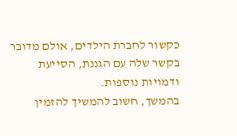כקשור לחברת הילדים, אולם מדובר בקשר שלה עם הגננת, הסייעת ודמויות נוספות.
בהמשך, חשוב להמשיך להזמין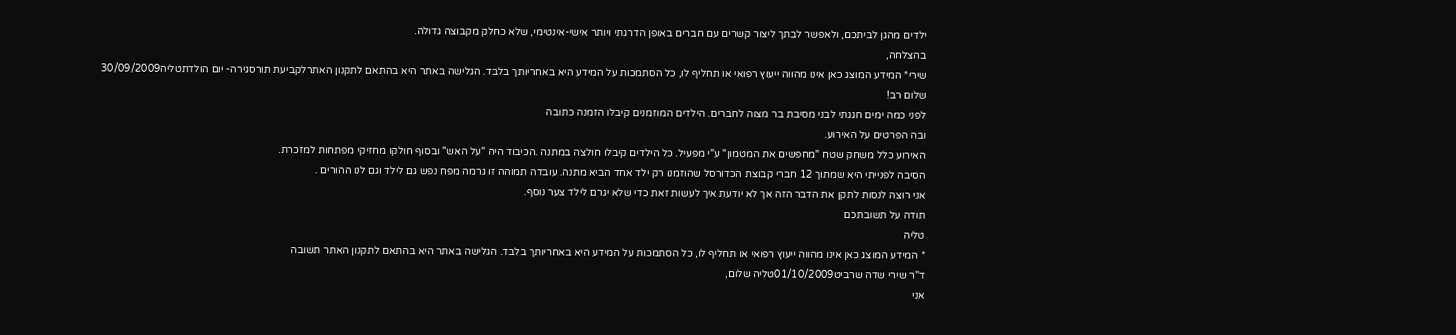ילדים מהגן לביתכם, ולאפשר לבתך ליצור קשרים עם חברים באופן הדרגתי ויותר אישי-אינטימי, שלא כחלק מקבוצה גדולה.
בהצלחה,
שירי* המידע המוצג כאן אינו מהווה ייעוץ רפואי או תחליף לו, כל הסתמכות על המידע היא באחריותך בלבד. הגלישה באתר היא בהתאם לתקנון האתרלקביעת תורסגירה- יום הולדתטליה30/09/2009
שלום רב!
לפני כמה ימים חגגתי לבני מסיבת בר מצוה לחברים. הילדים המוזמנים קיבלו הזמנה כתובה
ובה הפרטים על האירוע.
האירוע כלל משחק שטח "מחפשים את המטמון" ע"י מפעיל. כל הילדים קיבלו חולצה במתנה .הכיבוד היה "על האש" ובסוף חולקו מחזיקי מפתחות למזכרת.
הסיבה לפנייתי היא שמתוך 12 חברי קבוצת הכדורסל שהוזמנו רק ילד אחד הביא מתנה. עובדה תמוהה זו גרמה מפח נפש גם לילד וגם לנו ההורים .
אני רוצה לנסות לתקן את הדבר הזה אך לא יודעת איך לעשות זאת כדי שלא יגרם לילד צער נוסף.
תודה על תשובתכם
טליה
* המידע המוצג כאן אינו מהווה ייעוץ רפואי או תחליף לו, כל הסתמכות על המידע היא באחריותך בלבד. הגלישה באתר היא בהתאם לתקנון האתר תשובה
ד''ר שירי שדה שרביט01/10/2009טליה שלום,
אני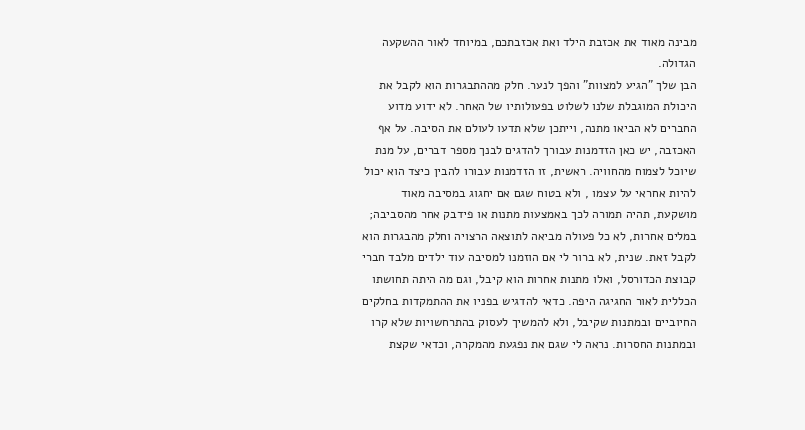מבינה מאוד את אכזבת הילד ואת אכזבתכם, במיוחד לאור ההשקעה הגדולה.
הבן שלך "הגיע למצוות" והפך לנער. חלק מההתבגרות הוא לקבל את היכולת המוגבלת שלנו לשלוט בפעולותיו של האחר. לא ידוע מדוע החברים לא הביאו מתנה, וייתכן שלא תדעו לעולם את הסיבה. על אף האכזבה, יש כאן הזדמנות עבורך להדגים לבנך מספר דברים, על מנת שיוכל לצמוח מהחוויה. ראשית, זו הזדמנות עבורו להבין כיצד הוא יכול להיות אחראי על עצמו , ולא בטוח שגם אם יחגוג במסיבה מאוד מושקעת, תהיה תמורה לכך באמצעות מתנות או פידבק אחר מהסביבה; במלים אחרות, לא כל פעולה מביאה לתוצאה הרצויה וחלק מהבגרות הוא לקבל זאת. שנית, לא ברור לי אם הוזמנו למסיבה עוד ילדים מלבד חברי קבוצת הכדורסל, ואלו מתנות אחרות הוא קיבל, וגם מה היתה תחושתו הכללית לאור החגיגה היפה. כדאי להדגיש בפניו את ההתמקדות בחלקים החיוביים ובמתנות שקיבל, ולא להמשיך לעסוק בהתרחשויות שלא קרו ובמתנות החסרות. נראה לי שגם את נפגעת מהמקרה, וכדאי שקצת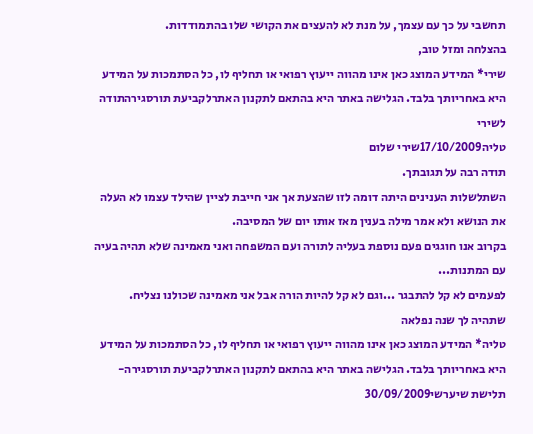תחשבי על כך עם עצמך, על מנת לא להעצים את הקושי שלו בהתמודדות.
בהצלחה ומזל טוב,
שירי* המידע המוצג כאן אינו מהווה ייעוץ רפואי או תחליף לו, כל הסתמכות על המידע היא באחריותך בלבד. הגלישה באתר היא בהתאם לתקנון האתרלקביעת תורסגירהתודה לשירי
טליה17/10/2009שירי שלום
תודה רבה על תגובתך.
השתלשלות הענינים היתה דומה לזו שהצעת אך אני חייבת לציין שהילד עצמו לא העלה את הנושא ולא אמר מילה בענין מאז אותו יום של המסיבה.
בקרוב אנו חוגגים פעם נוספת בעליה לתורה ועם המשפחה ואני מאמינה שלא תהיה בעיה עם המתנות...
לפעמים לא קל להתבגר ...וגם לא קל להיות הורה אבל אני מאמינה שכולנו נצליח.
שתהיה לך שנה נפלאה
טליה* המידע המוצג כאן אינו מהווה ייעוץ רפואי או תחליף לו, כל הסתמכות על המידע היא באחריותך בלבד. הגלישה באתר היא בהתאם לתקנון האתרלקביעת תורסגירה- תלישת שיערשי30/09/2009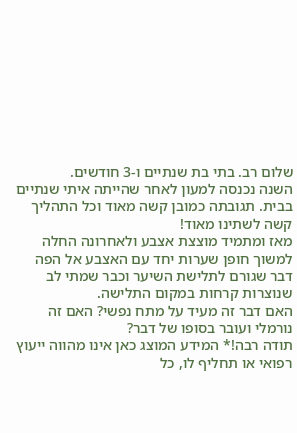שלום רב. בתי בת שנתיים ו-3 חודשים.
השנה נכנסה למעון לאחר שהייתה איתי שנתיים בבית. תגובתה כמובן קשה מאוד וכל התהליך קשה לשתינו מאוד!
מאז ומתמיד מוצצת אצבע ולאחרונה החלה למשוך חופן שערות יחד עם האצבע אל הפה דבר שגורם לתלישת השיער וכבר שמתי לב שנוצרות קרחות במקום התלישה.
האם דבר זה מעיד על מתח נפשי? האם זה נורמלי ועובר בסופו של דבר?
תודה רבה!* המידע המוצג כאן אינו מהווה ייעוץ רפואי או תחליף לו, כל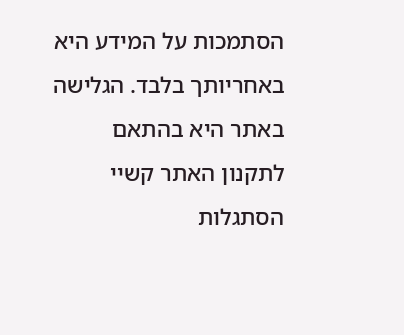הסתמכות על המידע היא באחריותך בלבד. הגלישה באתר היא בהתאם לתקנון האתר קשיי הסתגלות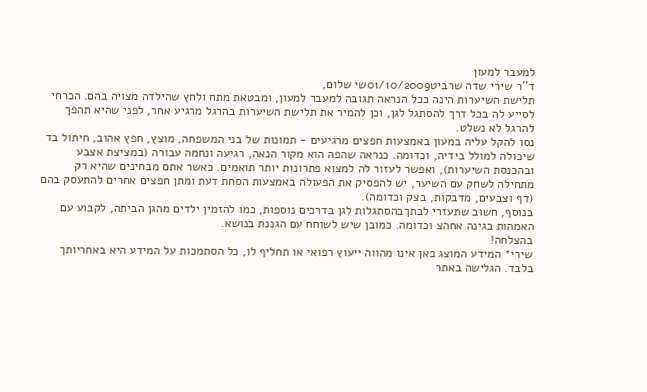למעבר למעון
ד''ר שירי שדה שרביט01/10/2009שי שלום,
תלישת השיערות הינה ככל הנראה תגובה למעבר למעון, ומבטאת מתח ולחץ שהילדה מצויה בהם. הכרחי לסייע לה בכל דרך להסתגל לגן, וכן להמיר את תלישת השיערות בהרגל מרגיע אחר, לפני שהיא תהפך להרגל לא נשלט.
נסו להקל עליה במעון באמצעות חפצים מרגיעים - תמונות של בני המשפחה, מוצץ, חפץ אהוב, חיתול בד שיכולה למולל בידיה, וכדומה. כנראה שהפה הוא מקור הנאה, רגיעה ונחמה עבורה (במציצת אצבע ובהכנסת השיערות), ואפשר לעזור לה למצוא פתרונות יותר תואמים. כאשר אתם מבחינים שהיא רק מתחילה לשחק עם השיער, יש להפסיק את הפעולה באמצעות הסחת דעת ומתן חפצים אחרים להתעסק בהם (דף וצבעים, מדבקות, בצק וכדומה).
בנוסף, חשוב שתעזרי לבתךבהסתגלות לגן בדרכים נוספות, כמו להזמין ילדים מהגן הביתה, לקבוע עם האמהות בגינה אחהצ וכדומה. כמובן שיש לשוחח עם הגננת בנושא.
בהצלחה!
שירי* המידע המוצג כאן אינו מהווה ייעוץ רפואי או תחליף לו, כל הסתמכות על המידע היא באחריותך בלבד. הגלישה באתר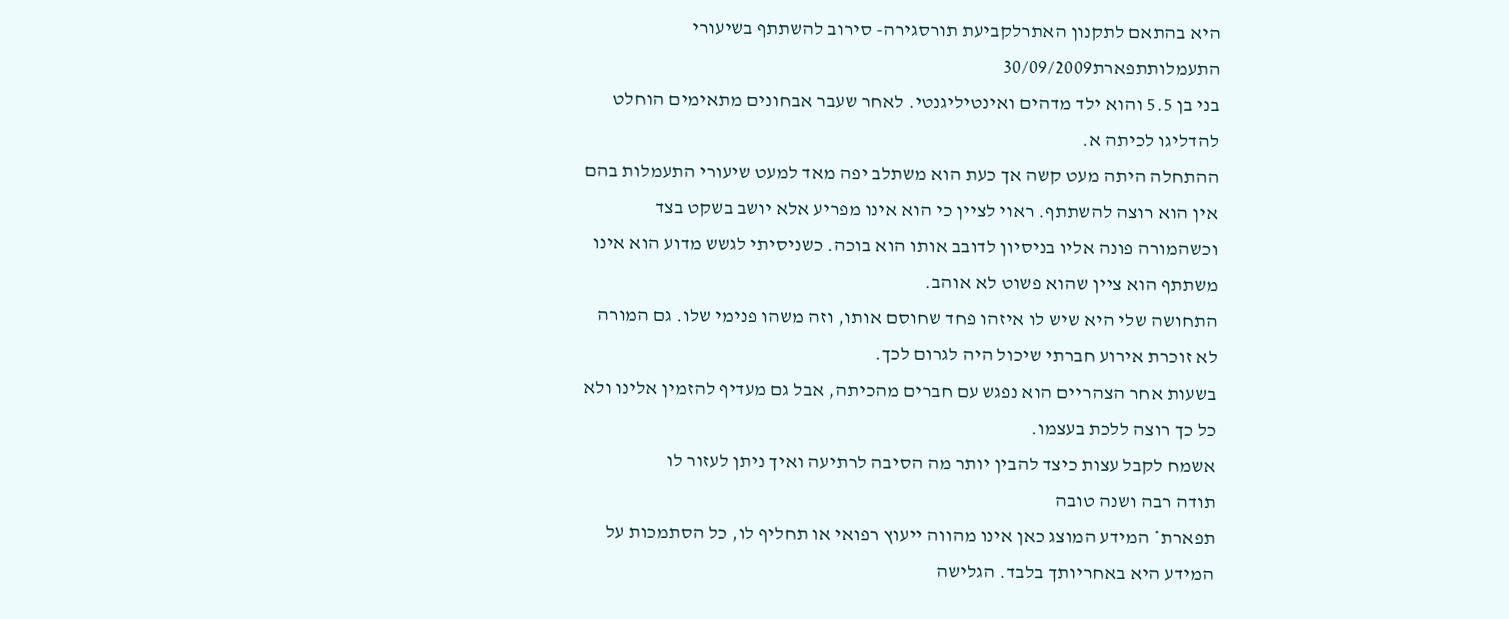היא בהתאם לתקנון האתרלקביעת תורסגירה- סירוב להשתתף בשיעורי התעמלותתפארת30/09/2009
בני בן 5.5 והוא ילד מדהים ואינטיליגנטי. לאחר שעבר אבחונים מתאימים הוחלט להדליגו לכיתה א.
ההתחלה היתה מעט קשה אך כעת הוא משתלב יפה מאד למעט שיעורי התעמלות בהם אין הוא רוצה להשתתף. ראוי לציין כי הוא אינו מפריע אלא יושב בשקט בצד וכשהמורה פונה אליו בניסיון לדובב אותו הוא בוכה. כשניסיתי לגשש מדוע הוא אינו משתתף הוא ציין שהוא פשוט לא אוהב.
התחושה שלי היא שיש לו איזהו פחד שחוסם אותו, וזה משהו פנימי שלו. גם המורה לא זוכרת אירוע חברתי שיכול היה לגרום לכך.
בשעות אחר הצהריים הוא נפגש עם חברים מהכיתה, אבל גם מעדיף להזמין אלינו ולא כל כך רוצה ללכת בעצמו.
אשמח לקבל עצות כיצד להבין יותר מה הסיבה לרתיעה ואיך ניתן לעזור לו
תודה רבה ושנה טובה
תפארת* המידע המוצג כאן אינו מהווה ייעוץ רפואי או תחליף לו, כל הסתמכות על המידע היא באחריותך בלבד. הגלישה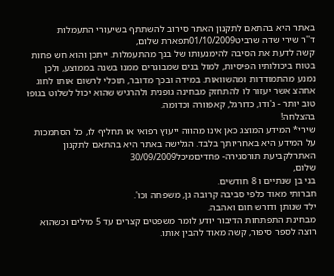באתר היא בהתאם לתקנון האתר סירוב להשתתף בשיעורי התעמלות
ד''ר שירי שדה שרביט01/10/2009תפארת שלום,
קשה לדעת את הסיבה להימנעותו של בנך מהתעמלות. ייתכן והוא חש פחות בטוח ביכולותיו הפיסיות, למול בנים שמבוגרים ממנו בשנה בממוצע, ולכן נמנע מהתמודדות ומהשוואות. במידה ובכך מדובר, תוכלי לרשום אותו לחוג אחהצ אשר יעזור לו להתחזק מבחינה גופנית ולהרגיש שהוא יכול לשלוט בגופו טוב יותר - ג'ודו, כדורגל, קאפוורה וכדומה.
בהצלחה!
שירי* המידע המוצג כאן אינו מהווה ייעוץ רפואי או תחליף לו, כל הסתמכות על המידע היא באחריותך בלבד. הגלישה באתר היא בהתאם לתקנון האתרלקביעת תורסגירה- פחדיםמיכל30/09/2009
שלום,
בני בן שנתיים ו 8 חודשים.
חברותי מאוד כלפי סביבה קרובה גן, משפחה וכו'.
ילד שנותן ודורש חום ואהבה.
מבחינת התפתחות הדיבור יודע לומר משפטים קצרים עד 5 מילים וכשהוא רוצה לספר סיפור, קשה מאוד להבין אותו.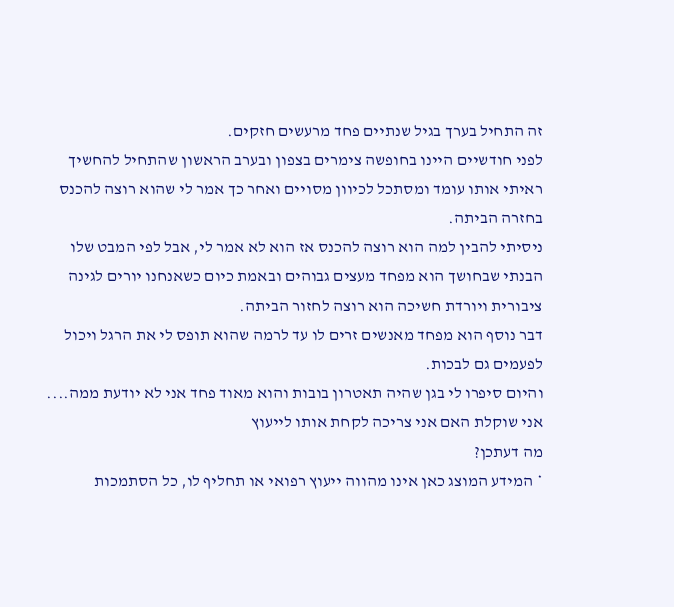זה התחיל בערך בגיל שנתיים פחד מרעשים חזקים.
לפני חודשיים היינו בחופשה צימרים בצפון ובערב הראשון שהתחיל להחשיך ראיתי אותו עומד ומסתכל לכיוון מסויים ואחר כך אמר לי שהוא רוצה להכנס בחזרה הביתה.
ניסיתי להבין למה הוא רוצה להכנס אז הוא לא אמר לי, אבל לפי המבט שלו הבנתי שבחושך הוא מפחד מעצים גבוהים ובאמת כיום כשאנחנו יורים לגינה ציבורית ויורדת חשיכה הוא רוצה לחזור הביתה.
דבר נוסף הוא מפחד מאנשים זרים לו עד לרמה שהוא תופס לי את הרגל ויכול לפעמים גם לבכות.
והיום סיפרו לי בגן שהיה תאטרון בובות והוא מאוד פחד אני לא יודעת ממה....
אני שוקלת האם אני צריכה לקחת אותו לייעוץ
מה דעתכן?
* המידע המוצג כאן אינו מהווה ייעוץ רפואי או תחליף לו, כל הסתמכות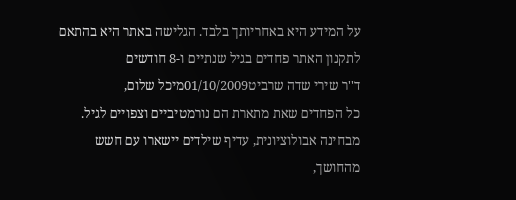על המידע היא באחריותך בלבד. הגלישה באתר היא בהתאם לתקנון האתר פחדים בגיל שנתיים ו-8 חודשים
ד''ר שירי שדה שרביט01/10/2009מיכל שלום,
כל הפחדים שאת מתארת הם נורמטיביים וצפויים לגיל.
מבחינה אבולוציונית, עדיף שילדים יישארו עם חשש מהחושך,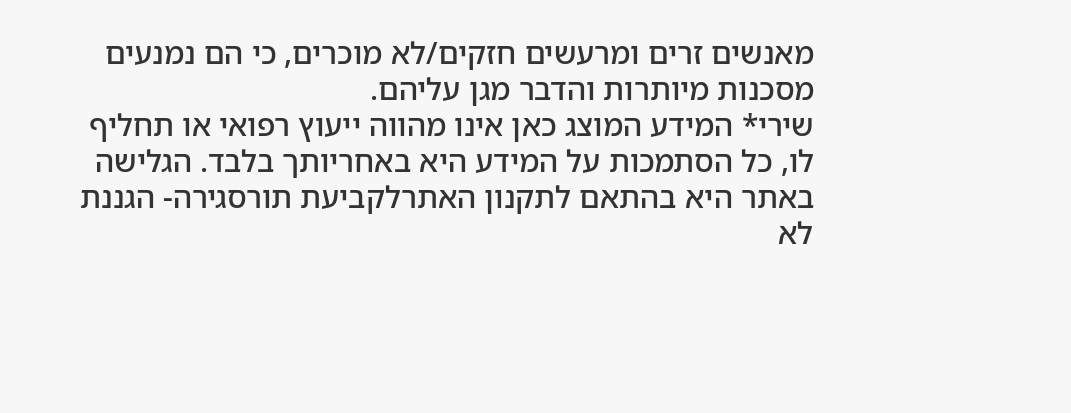מאנשים זרים ומרעשים חזקים/לא מוכרים, כי הם נמנעים מסכנות מיותרות והדבר מגן עליהם.
שירי* המידע המוצג כאן אינו מהווה ייעוץ רפואי או תחליף לו, כל הסתמכות על המידע היא באחריותך בלבד. הגלישה באתר היא בהתאם לתקנון האתרלקביעת תורסגירה- הגננת לא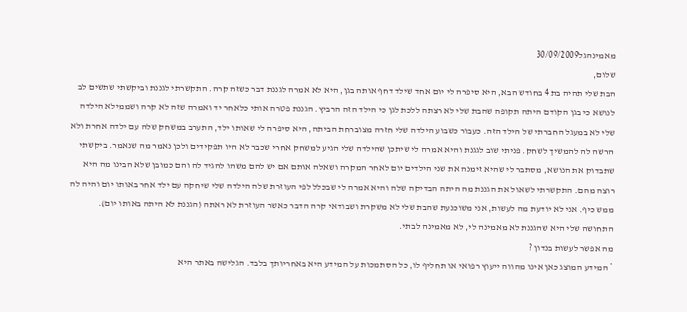מאמינהגל30/09/2009
שלום,
הבת שלי תהיה בת 4 בחודש הבא, היא סיפרה לי יום אחד שילד דחף אותה בגן, היא לא אמרה לגננת דבר כשזה קרה. התקשרתי לגננת וביקשתי שתשים לב לנושא כי בגן הקודם היתה תקופה שהבת שלי לא רצתה ללכת לגן כי הילד הזה הרביץ. הגננת פטרה אותי כלאחר יד ואמרה שזה לא קרה ושממילא הילדה שלי לא במעגל החברתי של הילד הזה. כעבור כשבוע הילדה שלי חזרה מצוברחת הביתה, היא סיפרה לי שאותו ילד, התערב במשחק שלה עם ילדה אחרת ולא הרשה לה להמשיך לשחק. פניתי שוב לגגנת והיא אמרה לי שיתכן שהילדה שלי הגיע למשחק אחרי שכבר לא היו תפקידים ולכן נאמר מה שנאמר. ביקשתי שתבדוק את הנושא, מסתבר לי שהיא זימנה את שני הילדים יום לאחר המקרה ושאלה אותם אם יש להם משהו להגיד לה והם כמובן שלא הבינו מה היא רוצה מהם. התקשרתי לשאול את הגננת מה היתה הבדיקה שלה והיא אמרה לי שבכלל לפי העוזרת שלה הילדה שלי שיחקה עם ילד אחר באותו יום והיה לה ממש כיף. אני לא יודעת מה לעשות, אני משוכנעת שהבת שלי לא משקרת ושבודאי קרה הדבר כאשר העוזרת לא ראתה (הגננת לא היתה באותו יום). התחושה שלי היא שהגננת לא מאמינה לי, לא מאמינה לבתי.
מה אפשר לעשות בנדון ?
* המידע המוצג כאן אינו מהווה ייעוץ רפואי או תחליף לו, כל הסתמכות על המידע היא באחריותך בלבד. הגלישה באתר היא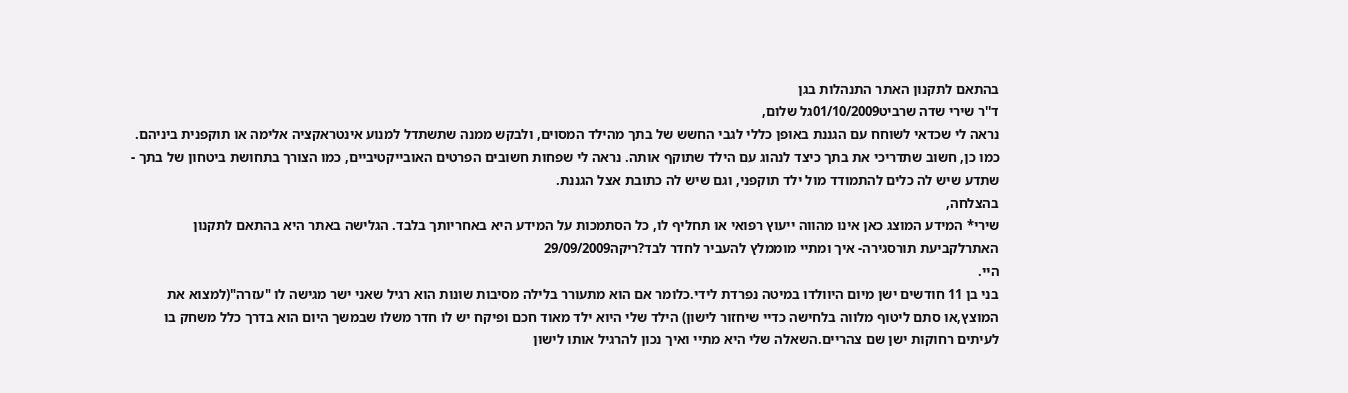בהתאם לתקנון האתר התנהלות בגן
ד''ר שירי שדה שרביט01/10/2009גל שלום,
נראה לי שכדאי לשוחח עם הגננת באופן כללי לגבי החשש של בתך מהילד המסוים, ולבקש ממנה שתשתדל למנוע אינטראקציה אלימה או תוקפנית ביניהם. כמו כן, חשוב שתדריכי את בתך כיצד לנהוג עם הילד שתוקף אותה. נראה לי שפחות חשובים הפרטים האובייקטיביים, כמו הצורך בתחושת ביטחון של בתך - שתדע שיש לה כלים להתמודד מול ילד תוקפני, וגם שיש לה כתובת אצל הגננת.
בהצלחה,
שירי* המידע המוצג כאן אינו מהווה ייעוץ רפואי או תחליף לו, כל הסתמכות על המידע היא באחריותך בלבד. הגלישה באתר היא בהתאם לתקנון האתרלקביעת תורסגירה- איך ומתיי מוממלץ להעביר לחדר לבד?ריקה29/09/2009
היי.
בני בן 11 חודשים ישן מיום היוולדו במיטה נפרדת לידי.כלומר אם הוא מתעורר בלילה מסיבות שונות הוא רגיל שאני ישר מגישה לו "עזרה"(למצוא את המוצץ,או סתם ליטוף מלווה בלחישה כדיי שיחזור לישון) הילד שלי היוא ילד מאוד חכם ופיקח יש לו חדר משלו שבמשך היום הוא בדרך כלל משחק בו לעיתים רחוקות ישן שם צהריים.השאלה שלי היא מתיי ואיך נכון להרגיל אותו לישון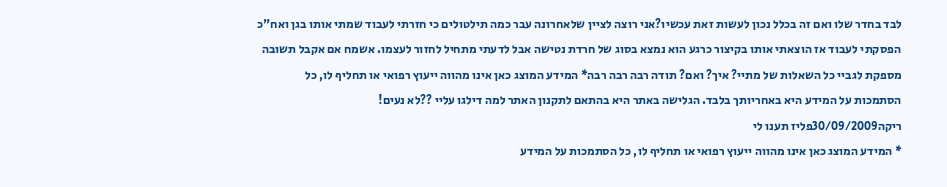לבד בחדר שלו ואם זה בכלל נכון לעשות זאת עכשיו?אני רוצה לציין שלאחרונה עבר כמה תילטולים כי חזרתי לעבוד שמתי אותו בגן ואח"כ הפסקתי לעבוד אז הוצאתי אותו בקיצור כרגע הוא נמצא בסוג של חרדת נטישה אבל לדעתי מתחיל לחזור לעצמו. אשמח אם אקבל תשובה מספקת לגביי כל השאלות של מתיי? איך? ואם? תודה רבה רבה רבה* המידע המוצג כאן אינו מהווה ייעוץ רפואי או תחליף לו, כל הסתמכות על המידע היא באחריותך בלבד. הגלישה באתר היא בהתאם לתקנון האתר למה דילגו עליי ??לא נעים!
ריקה30/09/2009פליז תענו לי
* המידע המוצג כאן אינו מהווה ייעוץ רפואי או תחליף לו, כל הסתמכות על המידע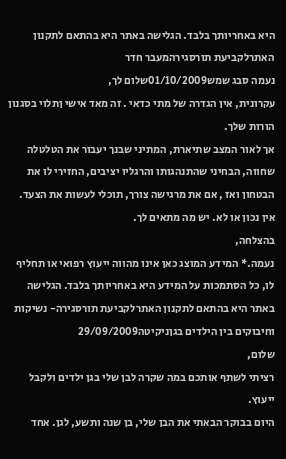היא באחריותך בלבד. הגלישה באתר היא בהתאם לתקנון האתרלקביעת תורסגירהמעבר חדר
נעמה סבג שמש01/10/2009שלום לך,
עקרונית, אין הגדרה של מתי כדאי . זה מאד אישי ןתלוי בסגנון הורות שלך.
אך לאור המצב שתיארת, המתיני שבנך יעבור את הטלטלה שחווה, הבחיני שהתנהגותו והרגליו יציבים, החזירי לו את הבטחון ואז , אם את מרגישה צורך, תוכלי לעשות את הצעד.
אין נכון או לא. יש מה מתאים לך.
בהצלחה,
נעמה.* המידע המוצג כאן אינו מהווה ייעוץ רפואי או תחליף לו, כל הסתמכות על המידע היא באחריותך בלבד. הגלישה באתר היא בהתאם לתקנון האתרלקביעת תורסגירה- נשיקות וחיבוקים בין הילדים בגןניקיטה29/09/2009
שלום,
רציתי לשתף אותכם במה שקרה לבן שלי בגן ילדים ולקבל ייעוץ.
היום בבוקר הבאתי את הבן שלי, בן שנה ותשע, לגן. אחד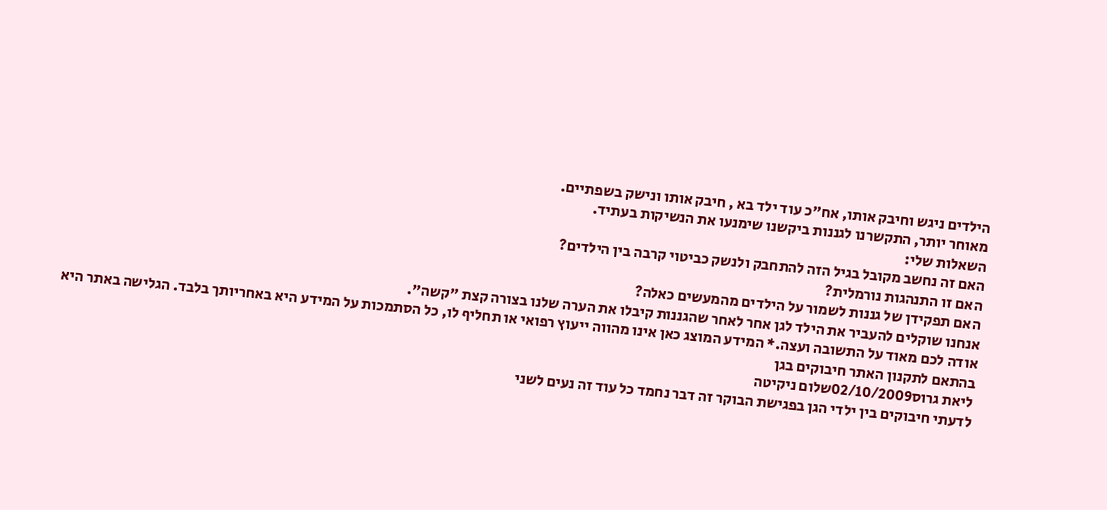הילדים ניגש וחיבק אותו, אח"כ עוד ילד בא , חיבק אותו ונישק בשפתיים.
מאוחר יותר, התקשרנו לגננות ביקשנו שימנעו את הנשיקות בעתיד.
השאלות שלי:
האם זה נחשב מקובל בגיל הזה להתחבק ולנשק כביטוי קרבה בין הילדים?
האם זו התנהגות נורמלית?
האם תפקידן של גננות לשמור על הילדים מהמעשים כאלה?
אנחנו שוקלים להעביר את הילד לגן אחר לאחר שהגננות קיבלו את הערה שלנו בצורה קצת "קשה".
אודה לכם מאוד על התשובה ועצה.* המידע המוצג כאן אינו מהווה ייעוץ רפואי או תחליף לו, כל הסתמכות על המידע היא באחריותך בלבד. הגלישה באתר היא בהתאם לתקנון האתר חיבוקים בגן
ליאת גרוס02/10/2009שלום ניקיטה
לדעתי חיבוקים בין ילדי הגן בפגישת הבוקר זה דבר נחמד כל עוד זה נעים לשני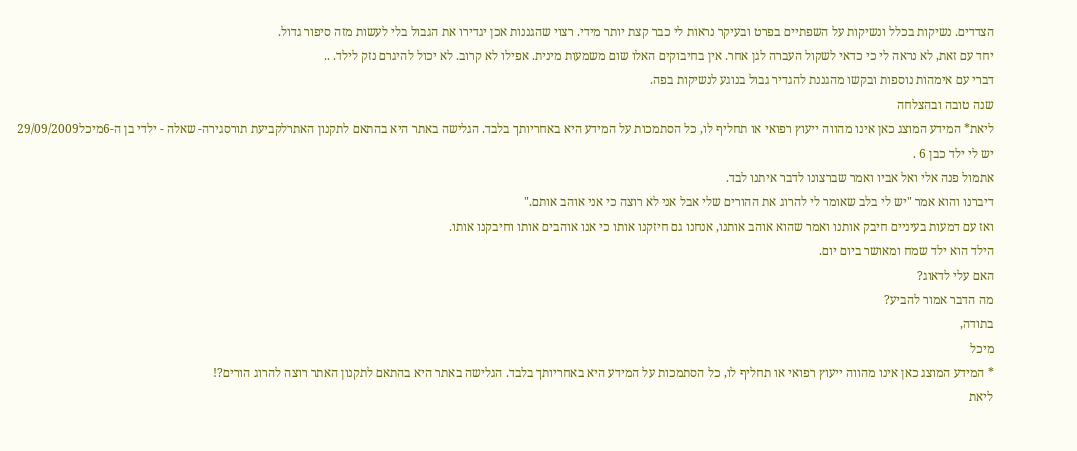הצדדים. נשיקות בכלל ונשיקות על השפתיים בפרט ובעיקר נראות לי כבר קצת יותר מידי. רצוי שהגננות אכן יגדירו את הגבול בלי לעשות מזה סיפור גדול.
יחד עם זאת, לא נראה לי כי כדאי לשקול העברה לגן אחר. אין בחיבוקים האלו שום משמעות מינית. אפילו לא קרוב. לא יכול להיגרם נזק לילד. ..
דברי עם אימהות נוספות ובקשו מהגננת להגדיר גבול בנוגע לנשיקות בפה.
שנה טובה ובהצלחה
ליאת* המידע המוצג כאן אינו מהווה ייעוץ רפואי או תחליף לו, כל הסתמכות על המידע היא באחריותך בלבד. הגלישה באתר היא בהתאם לתקנון האתרלקביעת תורסגירה- שאלה - ילדי בן ה-6מיכל29/09/2009
יש לי ילד כבן 6 .
אתמול פנה אלי ואל אביו ואמר שברצונו לדבר איתנו לבד.
דיברנו והוא אמר "יש לי בלב שאומר לי להרוג את ההורים שלי אבל אני לא רוצה כי אני אוהב אותם."
ואז עם דמעות בעיניים חיבק אותנו ואמר שהוא אוהב אותנו, אנחנו גם חיזקנו אותו כי אנו אוהבים אותו וחיבקנו אותו.
הילד הוא ילד שמח ומאושר ביום יום.
האם עלי לדאוג?
מה הדבר אמור להביע?
בתודה,
מיכל
* המידע המוצג כאן אינו מהווה ייעוץ רפואי או תחליף לו, כל הסתמכות על המידע היא באחריותך בלבד. הגלישה באתר היא בהתאם לתקנון האתר רוצה להרוג הורים?!
ליאת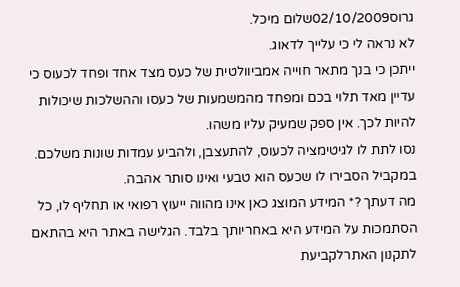גרוס02/10/2009שלום מיכל.
לא נראה לי כי עלייך לדאוג.
ייתכן כי בנך מתאר חוייה אמביוולטית של כעס מצד אחד ופחד לכעוס כי עדיין מאד תלוי בכם ומפחד מהמשמעות של כעסו וההשלכות שיכולות להיות לכך. אין ספק שמעיק עליו משהו.
נסו לתת לו לגיטימציה לכעוס, להתעצבן, ולהביע עמדות שונות משלכם. במקביל הסבירו לו שכעס הוא טבעי ואינו סותר אהבה.
מה דעתך ?* המידע המוצג כאן אינו מהווה ייעוץ רפואי או תחליף לו, כל הסתמכות על המידע היא באחריותך בלבד. הגלישה באתר היא בהתאם לתקנון האתרלקביעת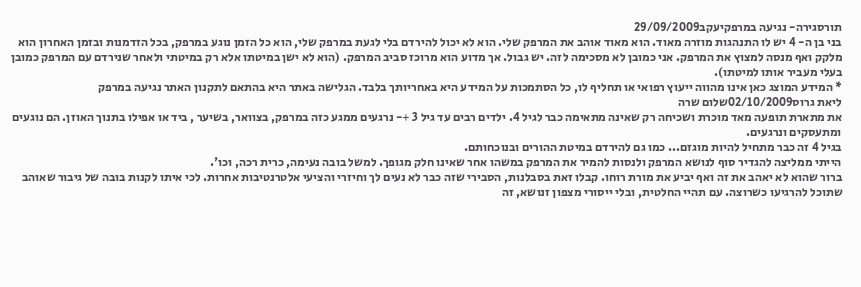תורסגירה- נגיעה במרפקיעקב29/09/2009
בני בן ה- 4 יש לו התנהגות מוזרה מאוד. הוא מאוד אוהב את המרפק שלי. הוא לא יכול להירדם בלי לגעת במרפק שלי, הוא כל הזמן נוגע במרפק, בכל הזדמנות ובזמן האחרון הוא מלקק ואף מנסה למצוץ את המרפק. אני כמובן לא מסכימה לזה. יש גבול. אך מדוע הוא מרוכז סביב המרפק. (הוא לא ישן במיטתו אלא רק במיטתי ולאחר שנירדם עם המרפק כמובן בעלי מעביר אותו למיטתו).
* המידע המוצג כאן אינו מהווה ייעוץ רפואי או תחליף לו, כל הסתמכות על המידע היא באחריותך בלבד. הגלישה באתר היא בהתאם לתקנון האתר נגיעה במרפק
ליאת גרוס02/10/2009שלום שרה
את מתארת תופעה מאד מוכרת ושכיחה רק שאינה מתאימה כבר לגיל 4. ילדים רבים עד גיל 3 +- נרגעים ממגע כזה במרפק, בצוואר, בשיער , ביד או אפילו בתנוך האוזן. הם נוגעים ומתעסקים ונרגעים.
בגיל 4 זה כבר מתחיל להיות מוגזם... כמו גם להירדם במיטת ההורים ובנוכחותם.
הייתי ממליצה להגדיר סוף לנושא המרפק ולנסות להמיר את המרפק במשהו אחר שאינו חלק מגופך. למשל בובה נעימה, כרית רכה, וכו'.
ברור שהוא לא יאהב את זה ואף יביע את מורת רוחו. קבלו זאת בסבלנות, הסבירי שזה כבר לא נעים לך וחיזרי והציעי אלטרנטיבות אחרות. לכי איתו לקנות בובה של גיבור שאוהב שתוכל להרגיעו כשרוצה. עם תהיי החלטית, ובלי ייסורי מצפון זנושא, זה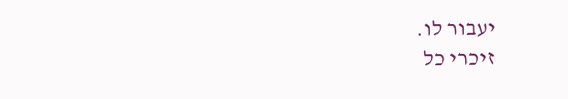יעבור לו.
זיכרי כל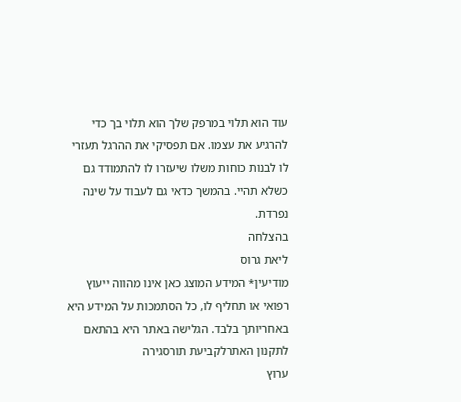עוד הוא תלוי במרפק שלך הוא תלוי בך כדי להרגיע את עצמו. אם תפסיקי את ההרגל תעזרי לו לבנות כוחות משלו שיעזרו לו להתמודד גם כשלא תהיי. בהמשך כדאי גם לעבוד על שינה נפרדת.
בהצלחה
ליאת גרוס
מודיעין* המידע המוצג כאן אינו מהווה ייעוץ רפואי או תחליף לו, כל הסתמכות על המידע היא באחריותך בלבד. הגלישה באתר היא בהתאם לתקנון האתרלקביעת תורסגירה
ערוץ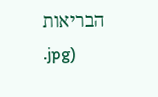הבריאות
.jpg)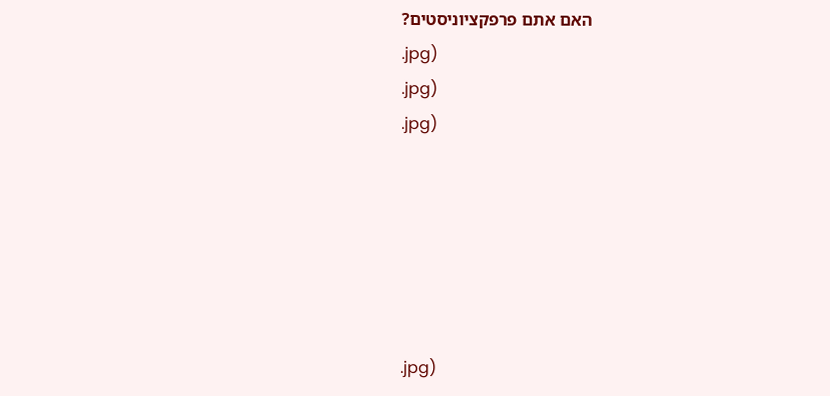האם אתם פרפקציוניסטים?
.jpg)
.jpg)
.jpg)






.jpg)